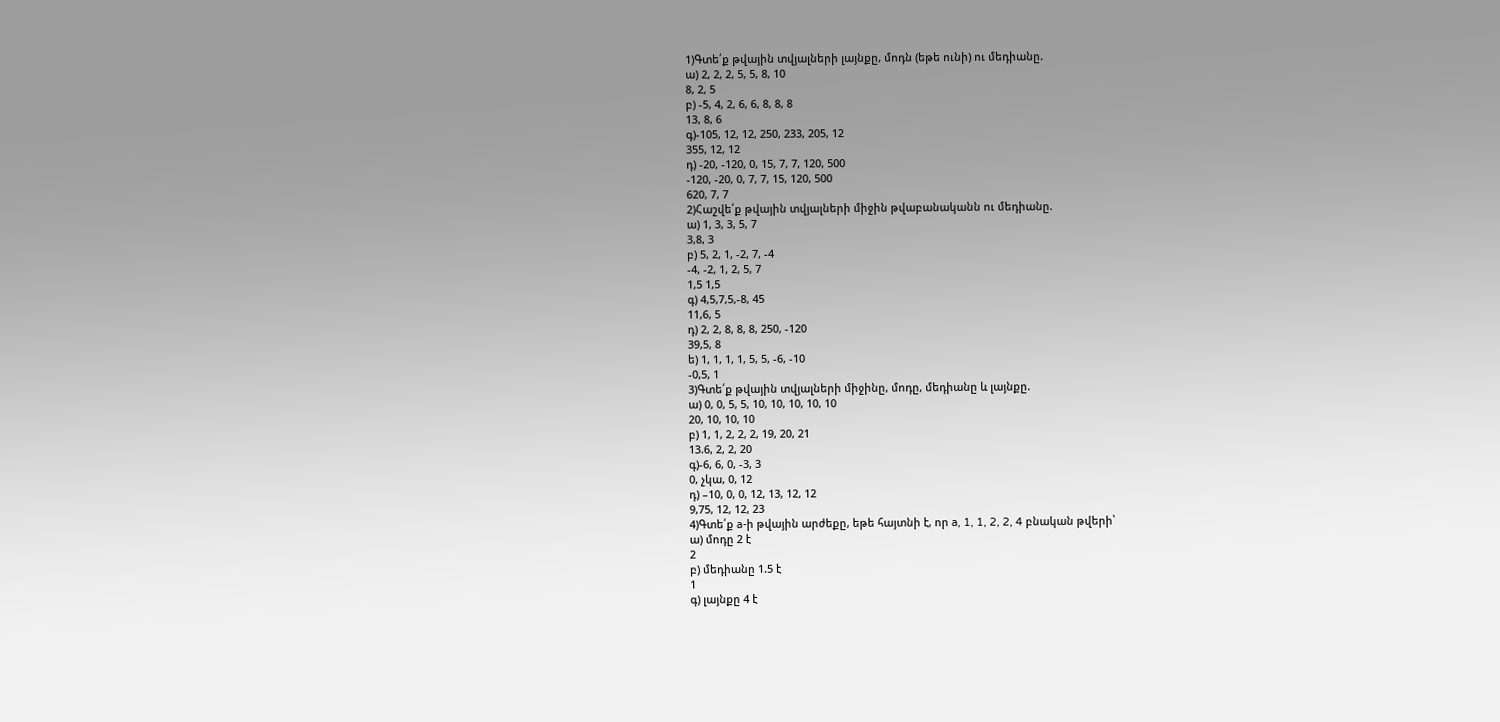1)Գտե՛ք թվային տվյալների լայնքը, մոդն (եթե ունի) ու մեդիանը.
ա) 2, 2, 2, 5, 5, 8, 10
8, 2, 5
բ) -5, 4, 2, 6, 6, 8, 8, 8
13, 8, 6
գ)-105, 12, 12, 250, 233, 205, 12
355, 12, 12
դ) -20, -120, 0, 15, 7, 7, 120, 500
-120, -20, 0, 7, 7, 15, 120, 500
620, 7, 7
2)Հաշվե՛ք թվային տվյալների միջին թվաբանականն ու մեդիանը.
ա) 1, 3, 3, 5, 7
3,8, 3
բ) 5, 2, 1, -2, 7, -4
-4, -2, 1, 2, 5, 7
1,5 1,5
գ) 4,5,7,5,-8, 45
11,6, 5
դ) 2, 2, 8, 8, 8, 250, -120
39,5, 8
ե) 1, 1, 1, 1, 5, 5, -6, -10
-0,5, 1
3)Գտե՛ք թվային տվյալների միջինը, մոդը, մեդիանը և լայնքը.
ա) 0, 0, 5, 5, 10, 10, 10, 10, 10
20, 10, 10, 10
բ) 1, 1, 2, 2, 2, 19, 20, 21
13.6, 2, 2, 20
գ)-6, 6, 0, -3, 3
0, չկա, 0, 12
դ) –10, 0, 0, 12, 13, 12, 12
9,75, 12, 12, 23
4)Գտե՛ք a-ի թվային արժեքը, եթե հայտնի է, որ a, 1, 1, 2, 2, 4 բնական թվերի՝
ա) մոդը 2 է
2
բ) մեդիանը 1.5 է
1
գ) լայնքը 4 է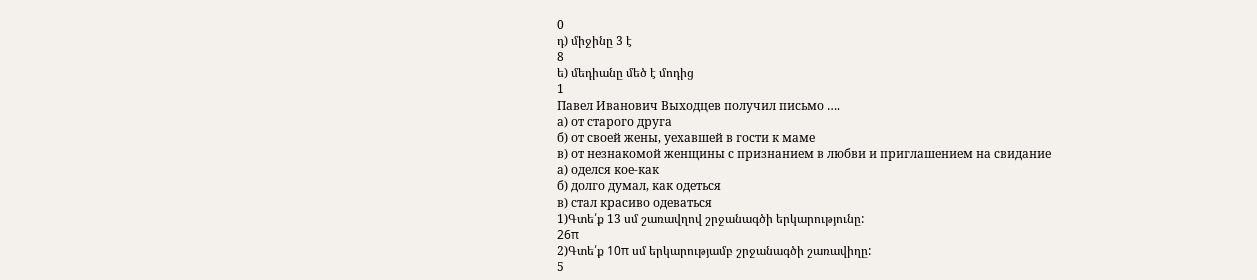0
դ) միջինը 3 է
8
ե) մեդիանը մեծ է մոդից
1
Павел Иванович Выходцев получил письмо ….
а) от старого друга
б) от своей жены, уехавшей в гости к маме
в) от незнакомой женщины с признанием в любви и приглашением на свидание
а) оделся кое-как
б) долго думал, как одеться
в) стал красиво одеваться
1)Գտե՛ք 13 սմ շառավղով շրջանագծի երկարությունը:
26π
2)Գտե՛ք 10π սմ երկարությամբ շրջանագծի շառավիղը:
5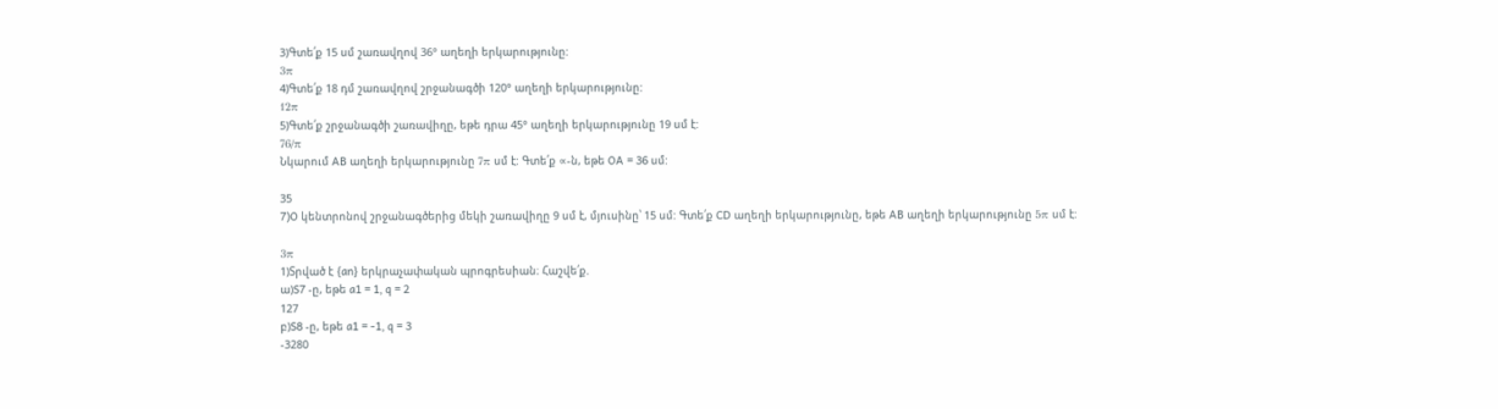3)Գտե՛ք 15 սմ շառավղով 36° աղեղի երկարությունը:
3π
4)Գտե՛ք 18 դմ շառավղով շրջանագծի 120° աղեղի երկարությունը:
12π
5)Գտե՛ք շրջանագծի շառավիղը, եթե դրա 45° աղեղի երկարությունը 19 սմ է:
76/π
Նկարում AB աղեղի երկարությունը 7π սմ է: Գտե՛ք ∝-ն, եթե OA = 36 սմ:

35
7)O կենտրոնով շրջանագծերից մեկի շառավիղը 9 սմ է, մյուսինը՝ 15 սմ: Գտե՛ք CD աղեղի երկարությունը, եթե AB աղեղի երկարությունը 5π սմ է:

3π
1)Տրված է {an} երկրաչափական պրոգրեսիան։ Հաշվե՛ք.
ա)S7 -ը, եթե a1 = 1, q = 2
127
բ)S8 -ը, եթե a1 = -1, q = 3
-3280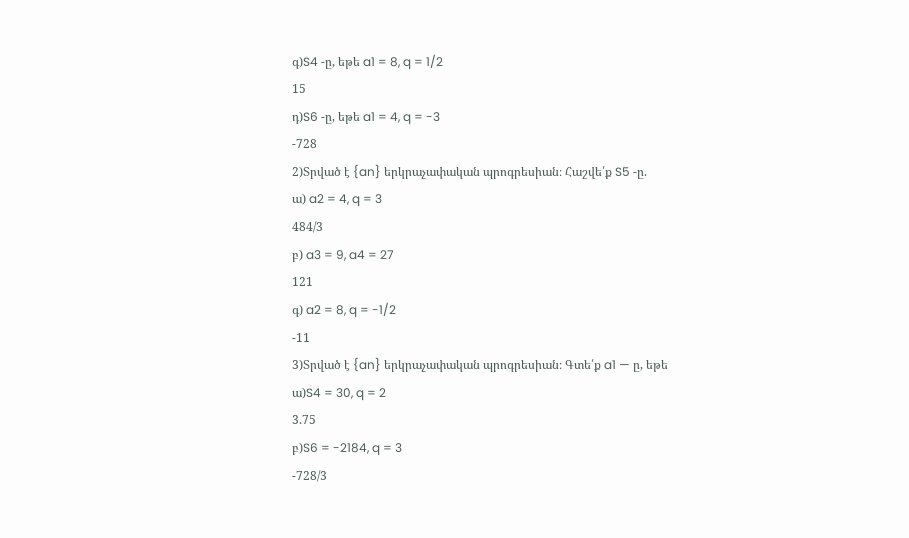գ)S4 -ը, եթե a1 = 8, q = 1/2
15
դ)S6 -ը, եթե a1 = 4, q = -3
-728
2)Տրված է {an} երկրաչափական պրոգրեսիան։ Հաշվե՛ք S5 -ը.
ա) a2 = 4, q = 3
484/3
բ) a3 = 9, a4 = 27
121
գ) a2 = 8, q = -1/2
-11
3)Տրված է {an} երկրաչափական պրոգրեսիան։ Գտե՛ք a1 — ը, եթե
ա)S4 = 30, q = 2
3.75
բ)S6 = -2184, q = 3
-728/3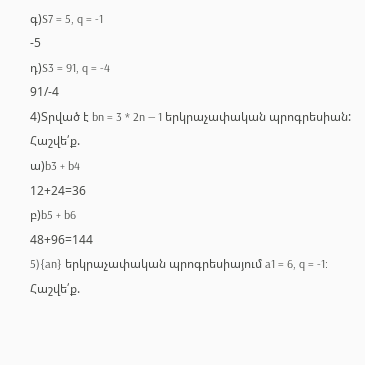գ)S7 = 5, q = -1
-5
դ)S3 = 91, q = -4
91/-4
4)Տրված է bn = 3 * 2n — 1 երկրաչափական պրոգրեսիան: Հաշվե՛ք.
ա)b3 + b4
12+24=36
բ)b5 + b6
48+96=144
5){an} երկրաչափական պրոգրեսիայում a1 = 6, q = -1: Հաշվե՛ք.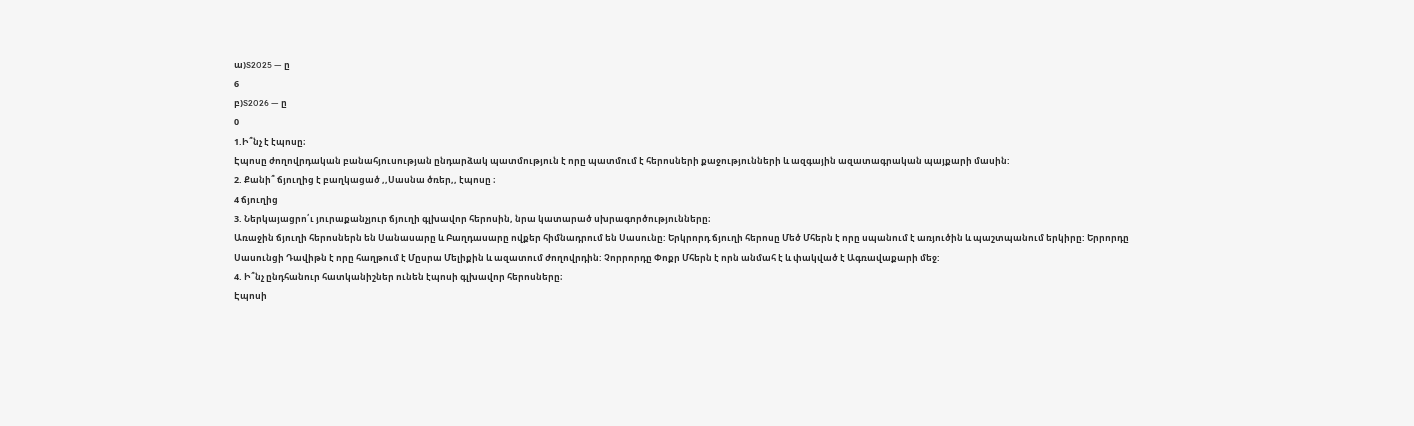ա)S2025 — ը
6
բ)S2026 — ը
0
1.Ի՞նչ է էպոսը։
Էպոսը ժողովրդական բանահյուսության ընդարձակ պատմություն է որը պատմում է հերոսների քաջությունների և ազգային ազատագրական պայքարի մասին:
2. Քանի՞ ճյուղից է բաղկացած ,,Սասնա ծռեր,, էպոսը ։
4 ճյուղից
3. Ներկայացրո՛ւ յուրաքանչյուր ճյուղի գլխավոր հերոսին, նրա կատարած սխրագործությունները։
Առաջին ճյուղի հերոսներն են Սանասարը և Բաղդասարը ովքեր հիմնադրում են Սասունը: Երկրորդ ճյուղի հերոսը Մեծ Մհերն է որը սպանում է առյուծին և պաշտպանում երկիրը: Երրորդը Սասունցի Դավիթն է որը հաղթում է Մըսրա Մելիքին և ազատում ժողովրդին: Չորրորդը Փոքր Մհերն է որն անմահ է և փակված է Ագռավաքարի մեջ:
4. Ի՞նչ ընդհանուր հատկանիշներ ունեն էպոսի գլխավոր հերոսները։
Էպոսի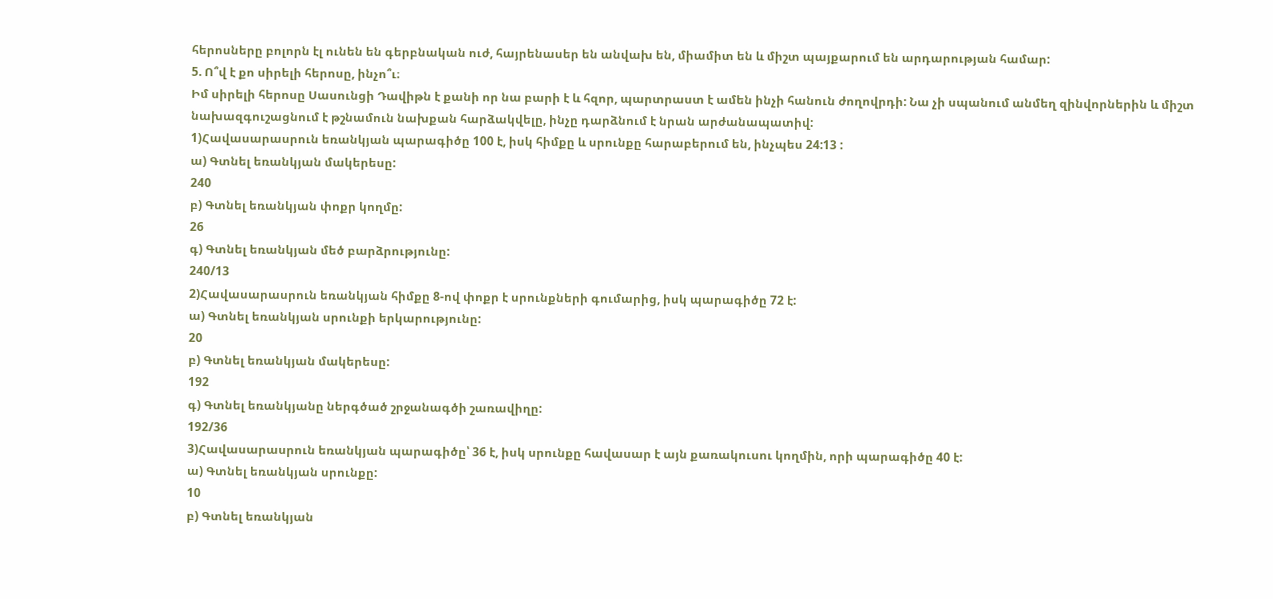հերոսները բոլորն էլ ունեն են գերբնական ուժ, հայրենասեր են անվախ են, միամիտ են և միշտ պայքարում են արդարության համար:
5. Ո՞վ է քո սիրելի հերոսը, ինչո՞ւ։
Իմ սիրելի հերոսը Սասունցի Դավիթն է քանի որ նա բարի է և հզոր, պարտրաստ է ամեն ինչի հանուն ժողովրդի: Նա չի սպանում անմեղ զինվորներին և միշտ նախազգուշացնում է թշնամուն նախքան հարձակվելը, ինչը դարձնում է նրան արժանապատիվ:
1)Հավասարասրուն եռանկյան պարագիծը 100 է, իսկ հիմքը և սրունքը հարաբերում են, ինչպես 24:13 :
ա) Գտնել եռանկյան մակերեսը:
240
բ) Գտնել եռանկյան փոքր կողմը:
26
գ) Գտնել եռանկյան մեծ բարձրությունը:
240/13
2)Հավասարասրուն եռանկյան հիմքը 8-ով փոքր է սրունքների գումարից, իսկ պարագիծը 72 է:
ա) Գտնել եռանկյան սրունքի երկարությունը:
20
բ) Գտնել եռանկյան մակերեսը:
192
գ) Գտնել եռանկյանը ներգծած շրջանագծի շառավիղը:
192/36
3)Հավասարասրուն եռանկյան պարագիծը՝ 36 է, իսկ սրունքը հավասար է այն քառակուսու կողմին, որի պարագիծը 40 է:
ա) Գտնել եռանկյան սրունքը:
10
բ) Գտնել եռանկյան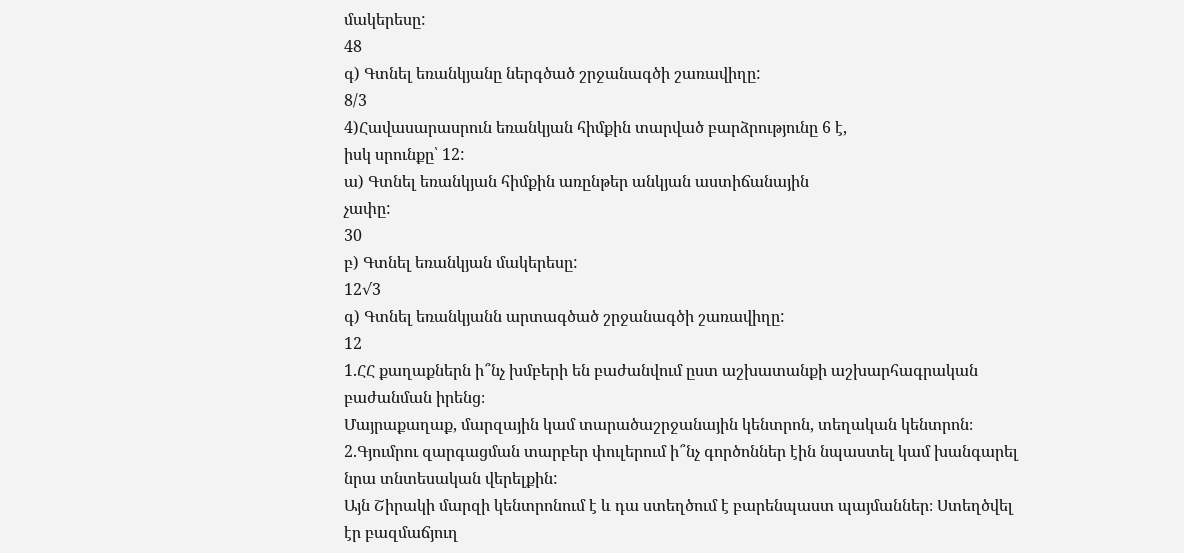մակերեսը:
48
գ) Գտնել եռանկյանը ներգծած շրջանագծի շառավիղը:
8/3
4)Հավասարասրուն եռանկյան հիմքին տարված բարձրությունը 6 է,
իսկ սրունքը՝ 12:
ա) Գտնել եռանկյան հիմքին առընթեր անկյան աստիճանային
չափը:
30
բ) Գտնել եռանկյան մակերեսը:
12√3
գ) Գտնել եռանկյանն արտագծած շրջանագծի շառավիղը:
12
1.ՀՀ քաղաքներն ի՞նչ խմբերի են բաժանվում ըստ աշխատանքի աշխարհագրական բաժանման իրենց։
Մայրաքաղաք, մարզային կամ տարածաշրջանային կենտրոն, տեղական կենտրոն։
2.Գյումրու զարգացման տարբեր փուլերում ի՞նչ գործոններ էին նպաստել կամ խանգարել նրա տնտեսական վերելքին:
Այն Շիրակի մարզի կենտրոնում է և դա ստեղծում է բարենպաստ պայմաններ։ Ստեղծվել էր բազմաճյուղ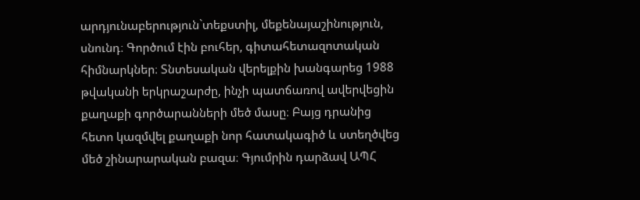արդյունաբերություն`տեքստիլ, մեքենայաշինություն, սնունդ։ Գործում էին բուհեր, գիտահետազոտական հիմնարկներ։ Տնտեսական վերելքին խանգարեց 1988 թվականի երկրաշարժը, ինչի պատճառով ավերվեցին քաղաքի գործարանների մեծ մասը։ Բայց դրանից հետո կազմվել քաղաքի նոր հատակագիծ և ստեղծվեց մեծ շինարարական բազա։ Գյումրին դարձավ ԱՊՀ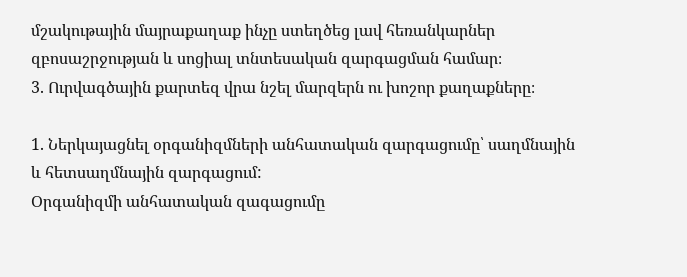մշակութային մայրաքաղաք ինչը ստեղծեց լավ հեռանկարներ զբոսաշրջության և սոցիալ տնտեսական զարգացման համար։
3. Ուրվագծային քարտեզ վրա նշել մարզերն ու խոշոր քաղաքները։

1. Ներկայացնել օրգանիզմների անհատական զարգացումը՝ սաղմնային և հետսաղմնային զարգացում:
Օրգանիզմի անհատական զագացումը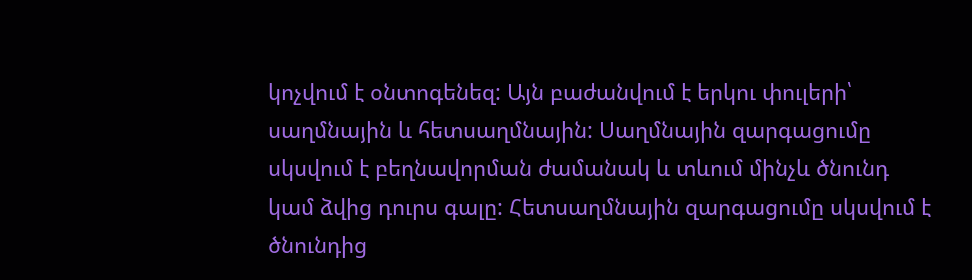կոչվում է օնտոգենեզ: Այն բաժանվում է երկու փուլերի՝ սաղմնային և հետսաղմնային: Սաղմնային զարգացումը սկսվում է բեղնավորման ժամանակ և տևում մինչև ծնունդ կամ ձվից դուրս գալը: Հետսաղմնային զարգացումը սկսվում է ծնունդից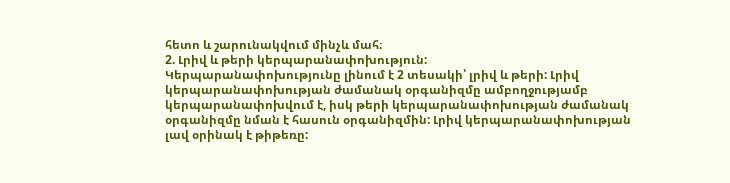հետո և շարունակվում մինչև մահ։
2. Լրիվ և թերի կերպարանափոխություն:
Կերպարանափոխությունը լինում է 2 տեսակի՝ լրիվ և թերի: Լրիվ կերպարանափոխության ժամանակ օրգանիզմը ամբողջությամբ կերպարանափոխվում է, իսկ թերի կերպարանափոխության ժամանակ օրգանիզմը նման է հասուն օրգանիզմին: Լրիվ կերպարանափոխության լավ օրինակ է թիթեռը: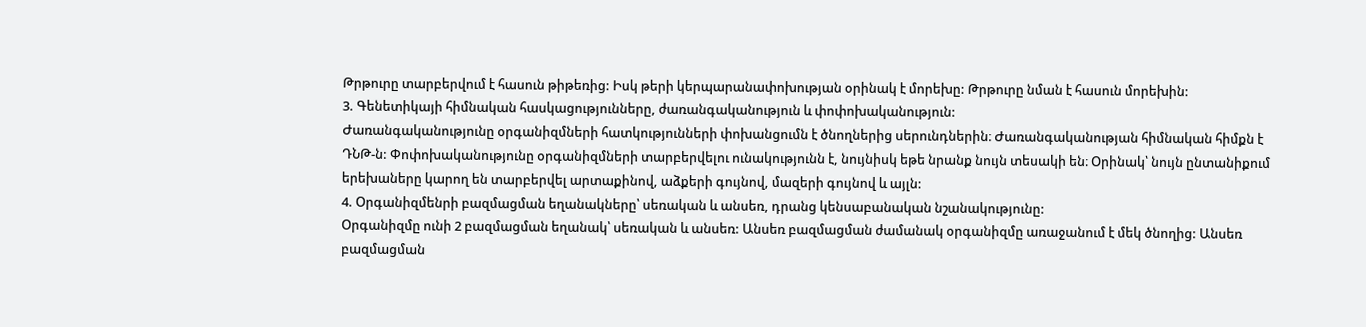Թրթուրը տարբերվում է հասուն թիթեռից: Իսկ թերի կերպարանափոխության օրինակ է մորեխը: Թրթուրը նման է հասուն մորեխին:
3. Գենետիկայի հիմնական հասկացությունները, ժառանգականություն և փոփոխականություն:
Ժառանգականությունը օրգանիզմների հատկությունների փոխանցումն է ծնողներից սերունդներին։ Ժառանգականության հիմնական հիմքն է ԴՆԹ-ն: Փոփոխականությունը օրգանիզմների տարբերվելու ունակությունն է, նույնիսկ եթե նրանք նույն տեսակի են։ Օրինակ՝ նույն ընտանիքում երեխաները կարող են տարբերվել արտաքինով, աձքերի գույնով, մազերի գույնով և այլն:
4. Օրգանիզմենրի բազմացման եղանակները՝ սեռական և անսեռ, դրանց կենսաբանական նշանակությունը:
Օրգանիզմը ունի 2 բազմացման եղանակ՝ սեռական և անսեռ: Անսեռ բազմացման ժամանակ օրգանիզմը առաջանում է մեկ ծնողից: Անսեռ բազմացման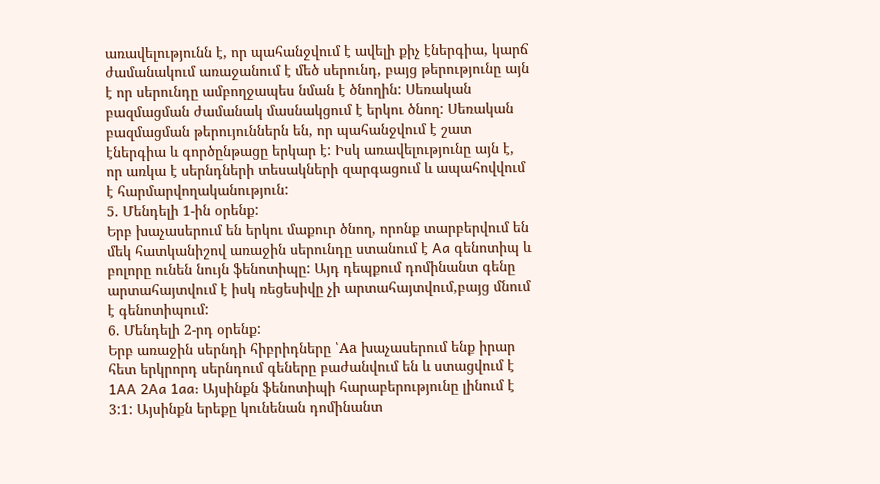առավելությունն է, որ պահանջվում է ավելի քիչ էներգիա, կարճ ժամանակում առաջանում է մեծ սերունդ, բայց թերությունը այն է որ սերունդը ամբողջապես նման է ծնողին: Սեռական բազմացման ժամանակ մասնակցում է երկու ծնող: Սեռական բազմացման թերույուններն են, որ պահանջվում է շատ էներգիա և գործընթացը երկար է: Իսկ առավելությունը այն է, որ առկա է սերնդների տեսակների զարգացում և ապահովվում է հարմարվողականություն:
5. Մենդելի 1-ին օրենք:
Երբ խաչասերում են երկու մաքուր ծնող, որոնք տարբերվում են մեկ հատկանիշով առաջին սերունդը ստանում է Aa գենոտիպ և բոլորը ունեն նույն ֆենոտիպը: Այդ դեպքում դոմինանտ գենը արտահայտվում է իսկ ռեցեսիվը չի արտահայտվում,բայց մնում է գենոտիպում:
6. Մենդելի 2-րդ օրենք:
Երբ առաջին սերնդի հիբրիդները ՝Aa խաչասերում ենք իրար հետ երկրորդ սերնդում գեները բաժանվում են և ստացվում է 1AA 2Aa 1aa: Այսինքն ֆենոտիպի հարաբերությունը լինում է 3:1: Այսինքն երեքը կունենան դոմինանտ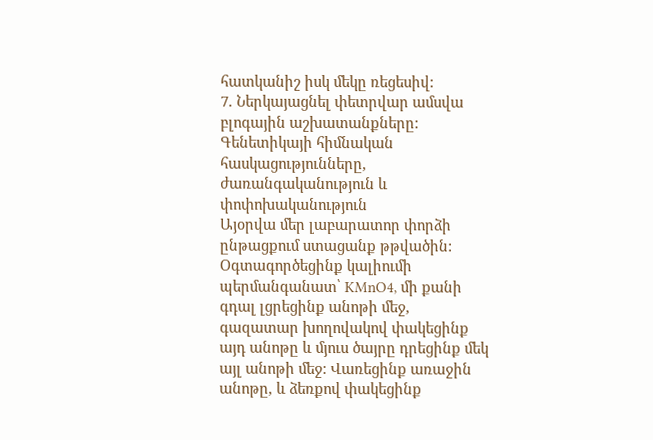հատկանիշ իսկ մեկը ռեցեսիվ:
7. Ներկայացնել փետրվար ամսվա բլոգային աշխատանքները:
Գենետիկայի հիմնական հասկացությունները, ժառանգականություն և փոփոխականություն
Այօրվա մեր լաբարատոր փորձի ընթացքում ստացանք թթվածին: Օգտագործեցինք կալիումի պերմանգանատ՝ KMnO4, մի քանի գդալ լցրեցինք անոթի մեջ, գազատար խողովակով փակեցինք այդ անոթը և մյուս ծայրը դրեցինք մեկ այլ անոթի մեջ: Վառեցինք առաջին անոթը, և ձեռքով փակեցինք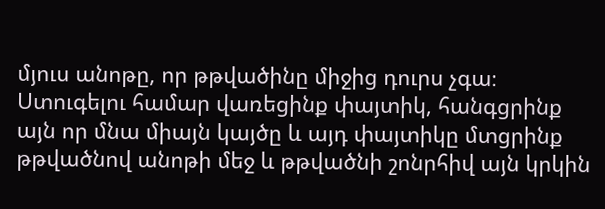մյուս անոթը, որ թթվածինը միջից դուրս չգա։ Ստուգելու համար վառեցինք փայտիկ, հանգցրինք այն որ մնա միայն կայծը և այդ փայտիկը մտցրինք թթվածնով անոթի մեջ և թթվածնի շոնրհիվ այն կրկին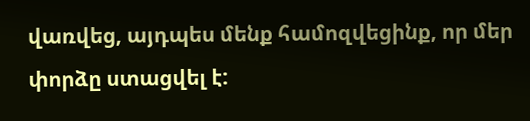վառվեց, այդպես մենք համոզվեցինք, որ մեր փորձը ստացվել է: